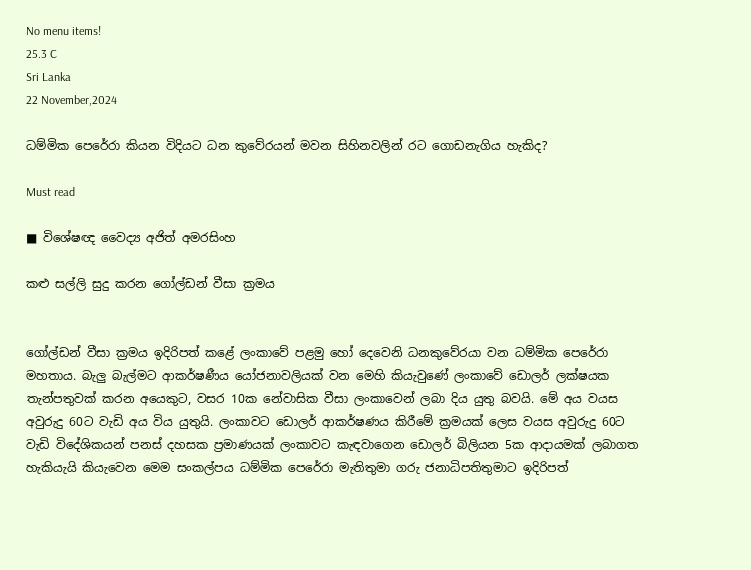No menu items!
25.3 C
Sri Lanka
22 November,2024

ධම්මික පෙරේරා කියන විදියට ධන කුවේරයන් මවන සිහිනවලින් රට ගොඩනැගිය හැකිද?

Must read

■ විශේෂඥ වෛද්‍ය අජිත් අමරසිංහ

කළු සල්ලි සුදු කරන ගෝල්ඩන් වීසා ක්‍රමය


ගෝල්ඩන් වීසා ක්‍රමය ඉදිරිපත් කළේ ලංකාවේ පළමු හෝ දෙවෙනි ධනකුවේරයා වන ධම්මික පෙරේරා මහතාය. බැලු බැල්මට ආකර්ෂණීය යෝජනාවලියක් වන මෙහි කියැවුණේ ලංකාවේ ඩොලර් ලක්ෂයක තැන්පතුවක් කරන අයෙකුට, වසර 10ක නේවාසික වීසා ලංකාවෙන් ලබා දිය යුතු බවයි. මේ අය වයස අවුරුදු 60ට වැඩි අය විය යුතුයි. ලංකාවට ඩොලර් ආකර්ෂණය කිරීමේ ක්‍රමයක් ලෙස වයස අවුරුදු 60ට වැඩි විදේශිකයන් පනස් දහසක ප්‍රමාණයක් ලංකාවට කැඳවාගෙන ඩොලර් බිලියන 5ක ආදායමක් ලබාගත හැකියැයි කියැවෙන මෙම සංකල්පය ධම්මික පෙරේරා මැතිතුමා ගරු ජනාධිපතිතුමාට ඉදිරිපත්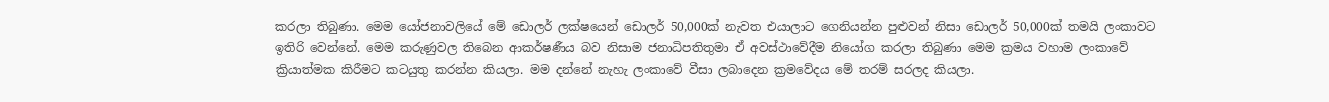කරලා තිබුණා. මෙම යෝජනාවලියේ මේ ඩොලර් ලක්ෂයෙන් ඩොලර් 50,000ක් නැවත එයාලාට ගෙනියන්න පුළුවන් නිසා ඩොලර් 50,000ක් තමයි ලංකාවට ඉතිරි වෙන්නේ. මෙම කරුණුවල තිබෙන ආකර්ෂණීය බව නිසාම ජනාධිපතිතුමා ඒ අවස්ථාවේදීම නියෝග කරලා තිබුණා මෙම ක්‍රමය වහාම ලංකාවේ ක්‍රියාත්මක කිරීමට කටයුතු කරන්න කියලා. මම දන්නේ නැහැ ලංකාවේ වීසා ලබාදෙන ක්‍රමවේදය මේ තරම් සරලද කියලා.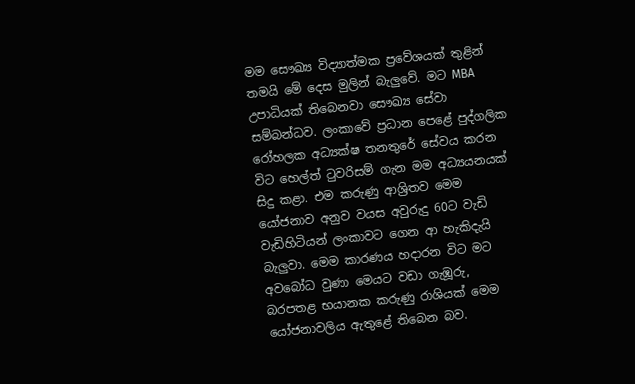මම සෞඛ්‍ය විද්‍යාත්මක ප්‍රවේශයක් තුළින් තමයි මේ දෙස මුලින් බැලුවේ. මට MBA උපාධියක් තිබෙනවා සෞඛ්‍ය සේවා සම්බන්ධව. ලංකාවේ ප්‍රධාන පෙළේ පුද්ගලික රෝහලක අධ්‍යක්ෂ තනතුරේ සේවය කරන විට හෙල්ත් ටුවරිසම් ගැන මම අධ්‍යයනයක් සිදු කළා. එම කරුණු ආශ්‍රිතව මෙම යෝජනාව අනුව වයස අවුරුදු 60ට වැඩි වැඩිහිටියන් ලංකාවට ගෙන ආ හැකිදැයි බැලුවා. මෙම කාරණය හදාරන විට මට අවබෝධ වුණා මෙයට වඩා ගැඹූරු, බරපතළ භයානක කරුණු රාශියක් මෙම යෝජනාවලිය ඇතුළේ තිබෙන බව.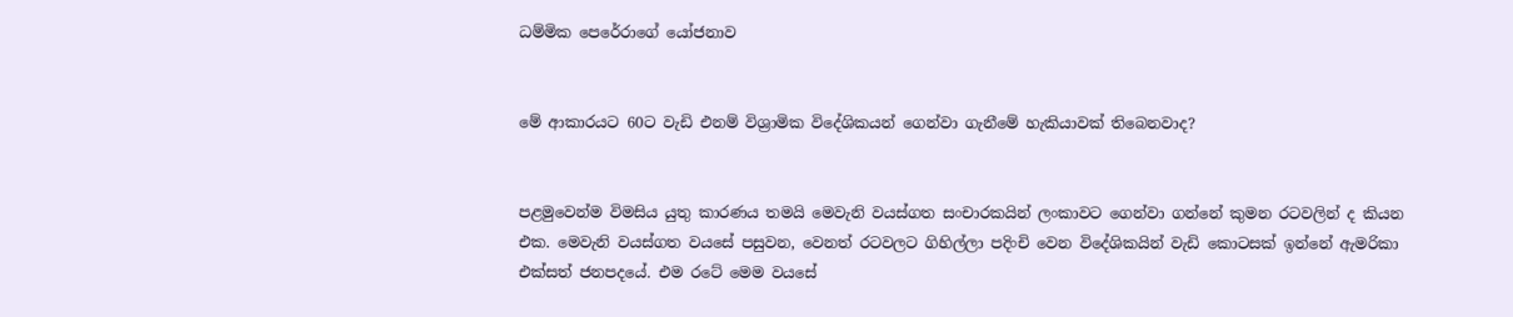ධම්මික පෙරේරාගේ යෝජනාව


මේ ආකාරයට 60ට වැඩි එනම් විශ්‍රාමික විදේශිකයන් ගෙන්වා ගැනීමේ හැකියාවක් තිබෙනවාද?


පළමුවෙන්ම විමසිය යුතු කාරණය තමයි මෙවැනි වයස්ගත සංචාරකයින් ලංකාවට ගෙන්වා ගන්නේ කුමන රටවලින් ද කියන එක. මෙවැනි වයස්ගත වයසේ පසුවන, වෙනත් රටවලට ගිහිල්ලා පදිංචි වෙන විදේශිකයින් වැඩි කොටසක් ඉන්නේ ඇමරිකා එක්සත් ජනපදයේ. එම රටේ මෙම වයසේ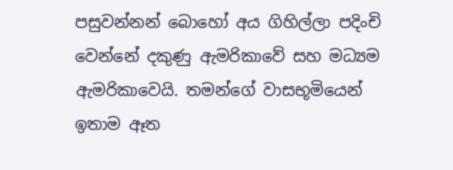පසුවන්නන් බොහෝ අය ගිහිල්ලා පදිංචි වෙන්නේ දකුණු ඇමරිකාවේ සහ මධ්‍යම ඇමරිකාවෙයි. තමන්ගේ වාසභූමියෙන් ඉතාම ඈත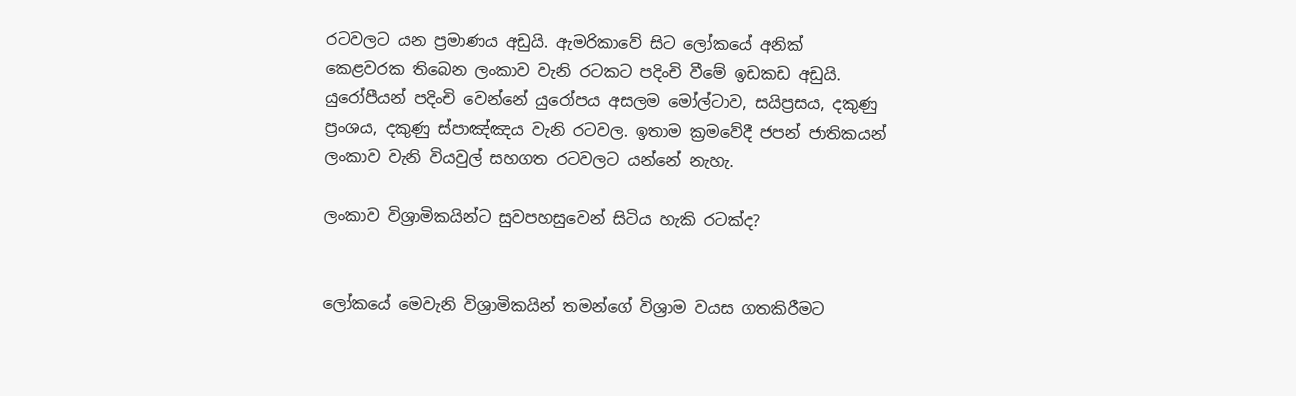රටවලට යන ප්‍රමාණය අඩුයි. ඇමරිකාවේ සිට ලෝකයේ අනික් කෙළවරක තිබෙන ලංකාව වැනි රටකට පදිංචි වීමේ ඉඩකඩ අඩුයි. යුරෝපීයන් පදිංචි වෙන්නේ යුරෝපය අසලම මෝල්ටාව, සයිප්‍රසය, දකුණු ප්‍රංශය, දකුණු ස්පාඤ්ඤය වැනි රටවල. ඉතාම ක්‍රමවේදී ජපන් ජාතිකයන් ලංකාව වැනි වියවුල් සහගත රටවලට යන්නේ නැහැ.

ලංකාව විශ්‍රාමිකයින්ට සුවපහසුවෙන් සිටිය හැකි රටක්ද?


ලෝකයේ මෙවැනි විශ්‍රාමිකයින් තමන්ගේ විශ්‍රාම වයස ගතකිරීමට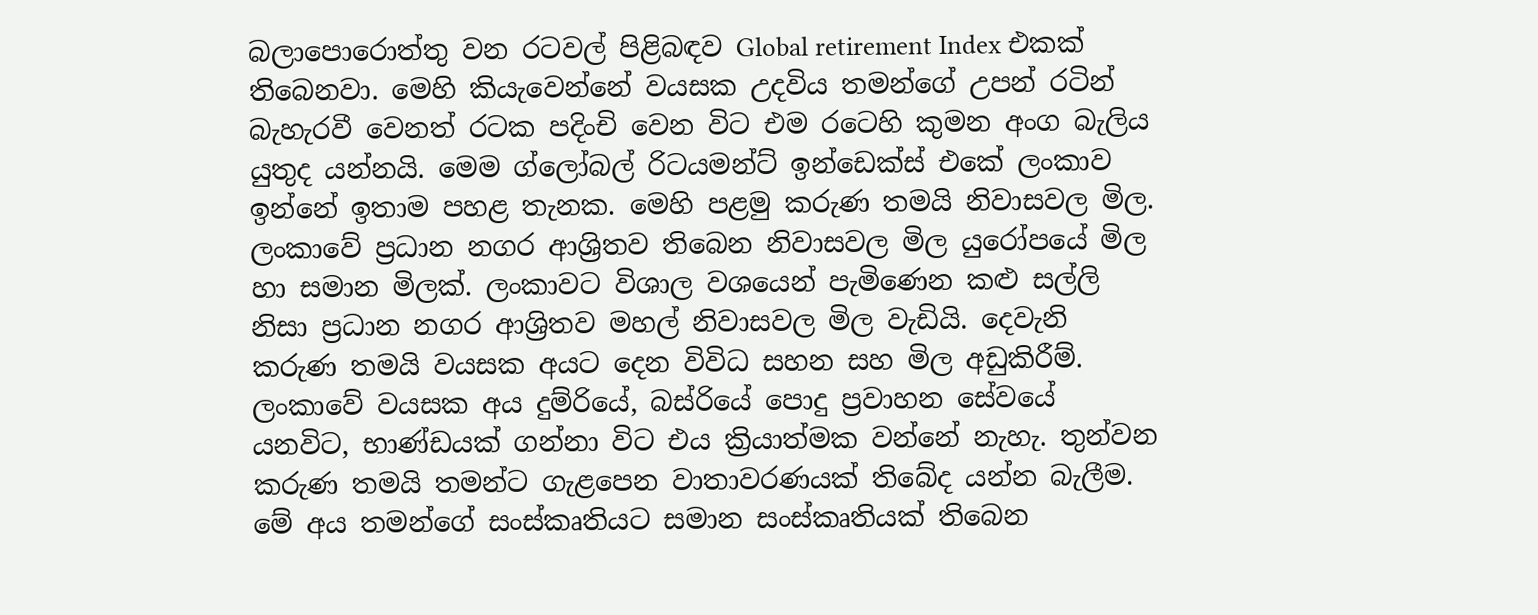බලාපොරොත්තු වන රටවල් පිළිබඳව Global retirement Index එකක් තිබෙනවා. මෙහි කියැවෙන්නේ වයසක උදවිය තමන්ගේ උපන් රටින් බැහැරවී වෙනත් රටක පදිංචි වෙන විට එම රටෙහි කුමන අංග බැලිය යුතුද යන්නයි. මෙම ග්ලෝබල් රිටයමන්ට් ඉන්ඩෙක්ස් එකේ ලංකාව ඉන්නේ ඉතාම පහළ තැනක. මෙහි පළමු කරුණ තමයි නිවාසවල මිල. ලංකාවේ ප්‍රධාන නගර ආශ්‍රිතව තිබෙන නිවාසවල මිල යුරෝපයේ මිල හා සමාන මිලක්. ලංකාවට විශාල වශයෙන් පැමිණෙන කළු සල්ලි නිසා ප්‍රධාන නගර ආශ්‍රිතව මහල් නිවාසවල මිල වැඩියි. දෙවැනි කරුණ තමයි වයසක අයට දෙන විවිධ සහන සහ මිල අඩුකිරීම්. ලංකාවේ වයසක අය දුම්රියේ, බස්රියේ පොදු ප්‍රවාහන සේවයේ යනවිට, භාණ්ඩයක් ගන්නා විට එය ක්‍රියාත්මක වන්නේ නැහැ. තුන්වන කරුණ තමයි තමන්ට ගැළපෙන වාතාවරණයක් තිබේද යන්න බැලීම. මේ අය තමන්ගේ සංස්කෘතියට සමාන සංස්කෘතියක් තිබෙන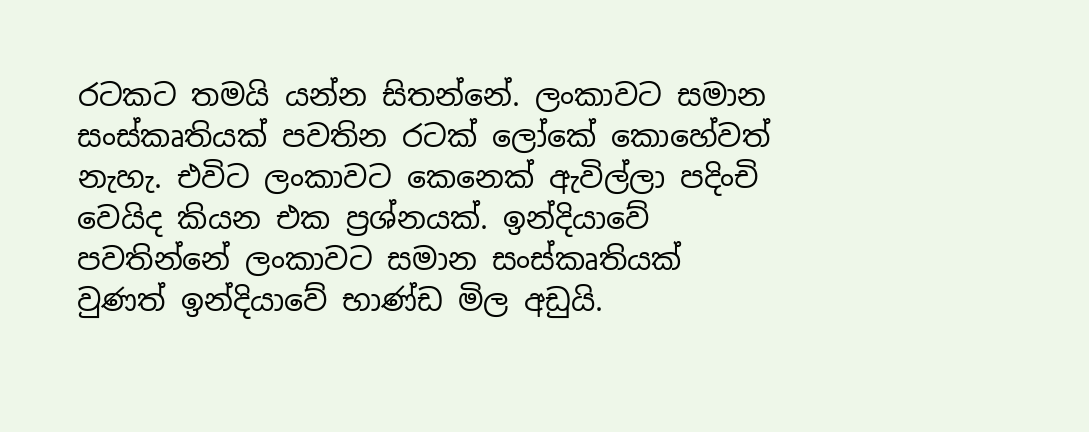රටකට තමයි යන්න සිතන්නේ. ලංකාවට සමාන සංස්කෘතියක් පවතින රටක් ලෝකේ කොහේවත් නැහැ. එවිට ලංකාවට කෙනෙක් ඇවිල්ලා පදිංචි වෙයිද කියන එක ප්‍රශ්නයක්. ඉන්දියාවේ පවතින්නේ ලංකාවට සමාන සංස්කෘතියක් වුණත් ඉන්දියාවේ භාණ්ඩ මිල අඩුයි.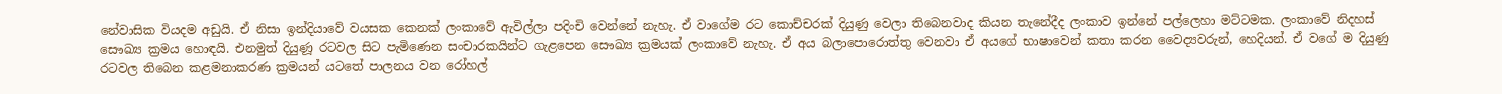නේවාසික වියදම අඩුයි. ඒ නිසා ඉන්දියාවේ වයසක කෙනක් ලංකාවේ ඇවිල්ලා පදිංචි වෙන්නේ නැහැ. ඒ වාගේම රට කොච්චරක් දියුණු වෙලා තිබෙනවාද කියන තැනේදීද ලංකාව ඉන්නේ පල්ලෙහා මට්ටමක. ලංකාවේ නිදහස් සෞඛ්‍ය ක්‍රමය හොඳයි. එනමුත් දියුණූ රටවල සිට පැමිණෙන සංචාරකයින්ට ගැළපෙන සෞඛ්‍ය ක්‍රමයක් ලංකාවේ නැහැ. ඒ අය බලාපොරොත්තු වෙනවා ඒ අයගේ භාෂාවෙන් කතා කරන වෛද්‍යවරුන්, හෙදියන්. ඒ වගේ ම දියුණු රටවල තිබෙන කළමනාකරණ ක්‍රමයන් යටතේ පාලනය වන රෝහල්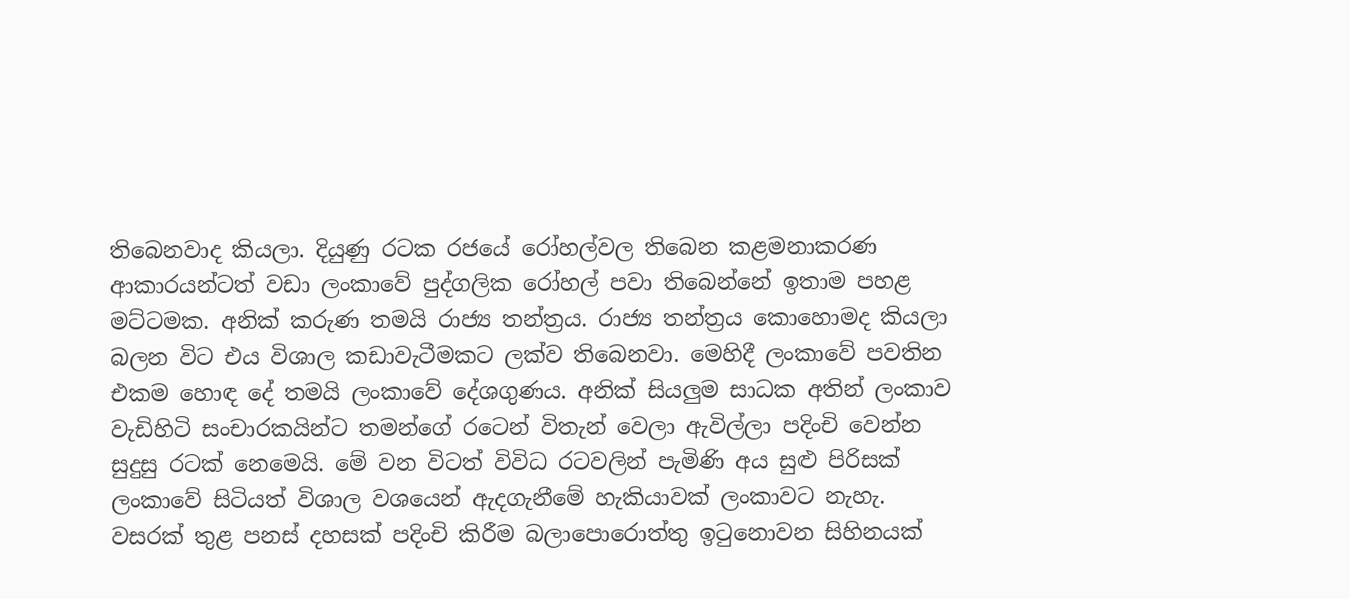තිබෙනවාද කියලා. දියුණු රටක රජයේ රෝහල්වල තිබෙන කළමනාකරණ ආකාරයන්ටත් වඩා ලංකාවේ පුද්ගලික රෝහල් පවා තිබෙන්නේ ඉතාම පහළ මට්ටමක. අනික් කරුණ තමයි රාජ්‍ය තන්ත්‍රය. රාජ්‍ය තන්ත්‍රය කොහොමද කියලා බලන විට එය විශාල කඩාවැටීමකට ලක්ව තිබෙනවා. මෙහිදී ලංකාවේ පවතින එකම හොඳ දේ තමයි ලංකාවේ දේශගුණය. අනික් සියලුම සාධක අතින් ලංකාව වැඩිහිටි සංචාරකයින්ට තමන්ගේ රටෙන් විතැන් වෙලා ඇවිල්ලා පදිංචි වෙන්න සුදුසු රටක් නෙමෙයි. මේ වන විටත් විවිධ රටවලින් පැමිණි අය සුළු පිරිසක් ලංකාවේ සිටියත් විශාල වශයෙන් ඇදගැනීමේ හැකියාවක් ලංකාවට නැහැ. වසරක් තුළ පනස් දහසක් පදිංචි කිරීම බලාපොරොත්තු ඉටුනොවන සිහිනයක්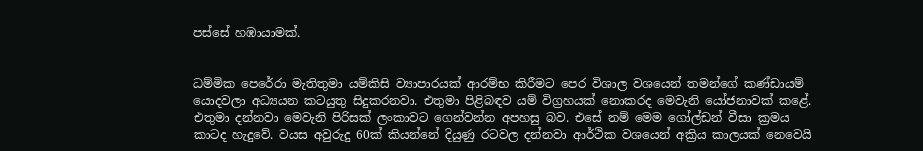පස්සේ හඹායාමක්.


ධම්මික පෙරේරා මැතිතුමා යම්කිසි ව්‍යාපාරයක් ආරම්භ කිරීමට පෙර විශාල වශයෙන් තමන්ගේ කණ්ඩායම් යොදවලා අධ්‍යයන කටයුතු සිදුකරනවා. එතුමා පිළිබඳව යම් විග්‍රහයක් නොකරද මෙවැනි යෝජනාවක් කළේ. එතුමා දන්නවා මෙවැනි පිරිසක් ලංකාවට ගෙන්වන්න අපහසු බව. එසේ නම් මෙම ගෝල්ඩන් වීසා ක්‍රමය කාටද හැදුවේ. වයස අවුරුදු 60ක් කියන්නේ දියුණු රටවල දන්නවා ආර්ථික වශයෙන් අක්‍රිය කාලයක් නෙවෙයි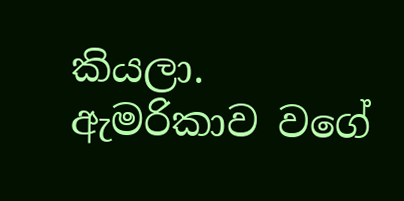කියලා. ඇමරිකාව වගේ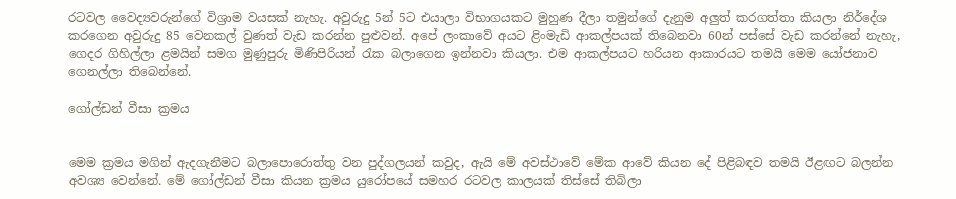රටවල වෛද්‍යවරුන්ගේ විශ්‍රාම වයසක් නැහැ. අවුරුදු 5න් 5ට එයාලා විභාගයකට මුහුණ දීලා තමුන්ගේ දැනුම අලුත් කරගත්තා කියලා නිර්දේශ කරගෙන අවුරුදු 85 වෙනකල් වුණත් වැඩ කරන්න පුළුවන්. අපේ ලංකාවේ අයට ළිංමැඩි ආකල්පයක් තිබෙනවා 60න් පස්සේ වැඩ කරන්නේ නැහැ, ගෙදර ගිහිල්ලා ළමයින් සමග මුණුපුරු මිණිපිරියන් රැක බලාගෙන ඉන්නවා කියලා. එම ආකල්පයට හරියන ආකාරයට තමයි මෙම යෝජනාව ගෙනල්ලා තිබෙන්නේ.

ගෝල්ඩන් වීසා ක්‍රමය


මෙම ක්‍රමය මගින් ඇදගැනීමට බලාපොරොත්තු වන පුද්ගලයන් කවුද, ඇයි මේ අවස්ථාවේ මේක ආවේ කියන දේ පිළිබඳව තමයි ඊළඟට බලන්න අවශ්‍ය වෙන්නේ. මේ ගෝල්ඩන් වීසා කියන ක්‍රමය යුරෝපයේ සමහර රටවල කාලයක් තිස්සේ තිබිලා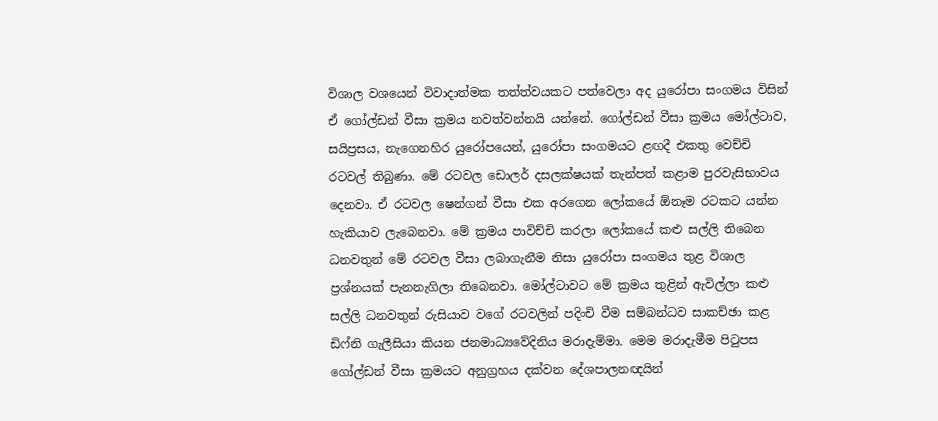විශාල වශයෙන් විවාදාත්මක තත්ත්වයකට පත්වෙලා අද යුරෝපා සංගමය විසින් ඒ ගෝල්ඩන් වීසා ක්‍රමය නවත්වන්නයි යන්නේ. ගෝල්ඩන් වීසා ක්‍රමය මෝල්ටාව, සයිප්‍රසය, නැගෙනහිර යුරෝපයෙන්, යුරෝපා සංගමයට ළඟදී එකතු වෙච්චි රටවල් තිබුණා. මේ රටවල ඩොලර් දසලක්ෂයක් තැන්පත් කළාම පුරවැසිභාවය දෙනවා. ඒ රටවල ෂෙන්ගන් වීසා එක අරගෙන ලෝකයේ ඕනෑම රටකට යන්න හැකියාව ලැබෙනවා. මේ ක්‍රමය පාවිච්චි කරලා ලෝකයේ කළු සල්ලි තිබෙන ධනවතුන් මේ රටවල වීසා ලබාගැනීම නිසා යුරෝපා සංගමය තුළ විශාල ප්‍රශ්නයක් පැනනැගිලා තිබෙනවා. මෝල්ටාවට මේ ක්‍රමය තුළින් ඇවිල්ලා කළු සල්ලි ධනවතුන් රුසියාව වගේ රටවලින් පදිංචි වීම සම්බන්ධව සාකච්ඡා කළ ඩිෆ්නි ගැලීසියා කියන ජනමාධ්‍යවේදිනිය මරාදැම්මා. මෙම මරාදැමීම පිටුපස ගෝල්ඩන් වීසා ක්‍රමයට අනුග්‍රහය දක්වන දේශපාලනඥයින්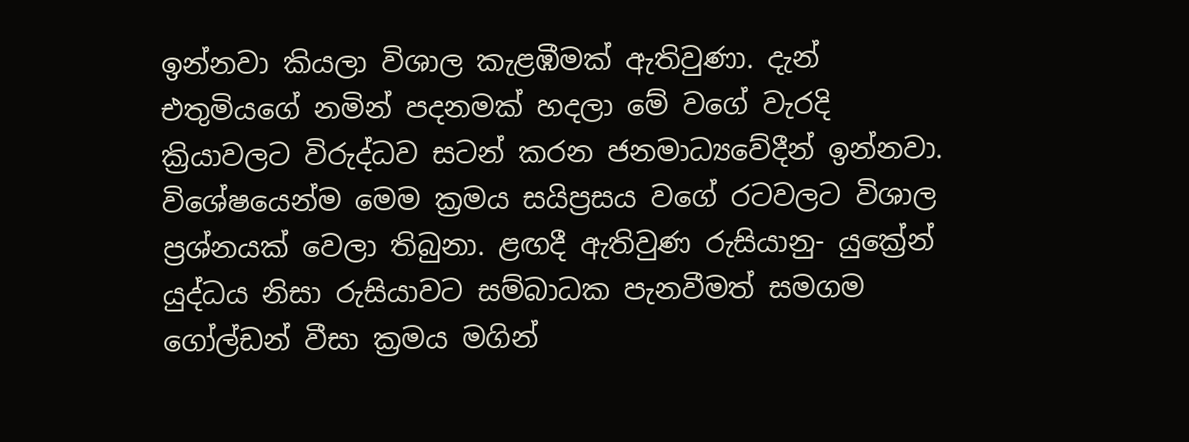ඉන්නවා කියලා විශාල කැළඹීමක් ඇතිවුණා. දැන් එතුමියගේ නමින් පදනමක් හදලා මේ වගේ වැරදි ක්‍රියාවලට විරුද්ධව සටන් කරන ජනමාධ්‍යවේදීන් ඉන්නවා. විශේෂයෙන්ම මෙම ක්‍රමය සයිප්‍රසය වගේ රටවලට විශාල ප්‍රශ්නයක් වෙලා තිබුනා. ළඟදී ඇතිවුණ රුසියානු- යුක්‍රේන් යුද්ධය නිසා රුසියාවට සම්බාධක පැනවීමත් සමගම ගෝල්ඩන් වීසා ක්‍රමය මගින්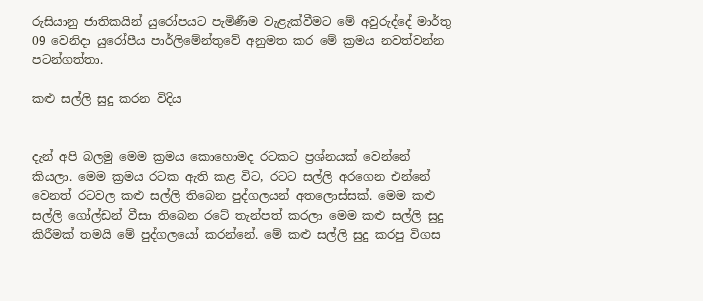රුසියානු ජාතිකයින් යුරෝපයට පැමිණීම වැළැක්වීමට මේ අවුරුද්දේ මාර්තු 09 වෙනිදා යුරෝපීය පාර්ලිමේන්තුවේ අනුමත කර මේ ක්‍රමය නවත්වන්න පටන්ගත්තා.

කළු සල්ලි සුදු කරන විදිය


දැන් අපි බලමු මෙම ක්‍රමය කොහොමද රටකට ප්‍රශ්නයක් වෙන්නේ කියලා. මෙම ක්‍රමය රටක ඇති කළ විට, රටට සල්ලි අරගෙන එන්නේ වෙනත් රටවල කළු සල්ලි තිබෙන පුද්ගලයන් අතලොස්සක්. මෙම කළු සල්ලි ගෝල්ඩන් වීසා තිබෙන රටේ තැන්පත් කරලා මෙම කළු සල්ලි සුදු කිරීමක් තමයි මේ පුද්ගලයෝ කරන්නේ. මේ කළු සල්ලි සුදු කරපු විගස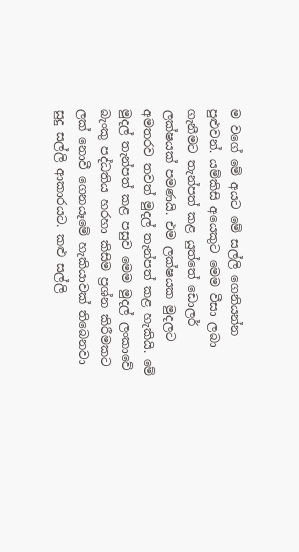ම වගේ මේ අයට මේ සල්ලි ගෙනියන්න පුළුවන්. යම්කිසි අයෙකුට මෙම වීසා ලබා ගැනීමට තැන්පත් කළ යුත්තේ ඩොලර් ලක්ෂයක් පමණයි. එම ලක්ෂයක මුදලට අමතරව තවත් මුදල් තැන්පත් කළ හැකියි. මේ මුදල් තැන්පත් කළ පසුව මෙම මුදල් ලංකාවේ බැංකු පද්ධතිය හරහා කිසිම ප්‍රශ්න කිරීමකට ලක් නොවී ගෙනයෑමේ හැකියාවක් තිබෙනවා සුදු සල්ලි ආකාරයට. කළු සල්ලි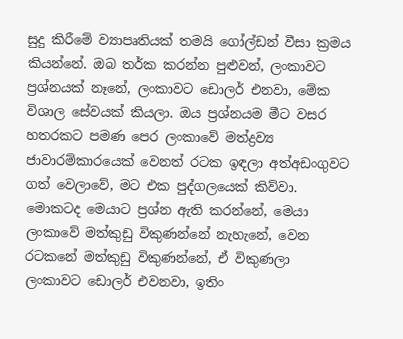සුදු කිරීමේ ව්‍යාපෘතියක් තමයි ගෝල්ඩන් වීසා ක්‍රමය කියන්නේ. ඔබ තර්ක කරන්න පුළුවන්, ලංකාවට ප්‍රශ්නයක් නෑනේ, ලංකාවට ඩොලර් එනවා, මේක විශාල සේවයක් කියලා. ඔය ප්‍රශ්නයම මීට වසර හතරකට පමණ පෙර ලංකාවේ මත්ද්‍රව්‍ය ජාවාරම්කාරයෙක් වෙනත් රටක ඉඳලා අත්අඩංගුවට ගත් වෙලාවේ, මට එක පුද්ගලයෙක් කිව්වා. මොකටද මෙයාට ප්‍රශ්න ඇති කරන්නේ, මෙයා ලංකාවේ මත්කුඩු විකුණන්නේ නැහැනේ, වෙන රටකනේ මත්කුඩු විකුණන්නේ, ඒ විකුණලා ලංකාවට ඩොලර් එවනවා, ඉතිං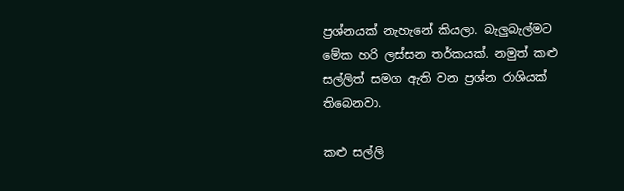ප්‍රශ්නයක් නැහැනේ කියලා. බැලුබැල්මට මේක හරි ලස්සන තර්කයක්. නමුත් කළු සල්ලිත් සමග ඇති වන ප්‍රශ්න රාශියක් තිබෙනවා.

කළු සල්ලි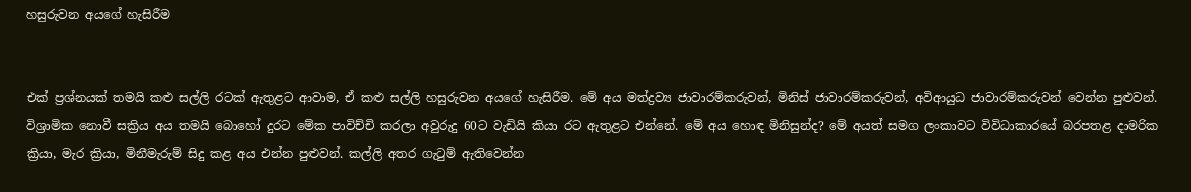හසුරුවන අයගේ හැසිරීම


එක් ප්‍රශ්නයක් තමයි කළු සල්ලි රටක් ඇතුළට ආවාම, ඒ කළු සල්ලි හසුරුවන අයගේ හැසිරීම. මේ අය මත්ද්‍රව්‍ය ජාවාරම්කරුවන්, මිනිස් ජාවාරම්කරුවන්, අවිආයුධ ජාවාරම්කරුවන් වෙන්න පුළුවන්. විශ්‍රාමික නොවී සක්‍රිය අය තමයි බොහෝ දුරට මේක පාවිච්චි කරලා අවුරුදු 60ට වැඩියි කියා රට ඇතුළට එන්නේ. මේ අය හොඳ මිනිසුන්ද? මේ අයත් සමග ලංකාවට විවිධාකාරයේ බරපතළ දාමරික ක්‍රියා, මැර ක්‍රියා, මිනීමැරුම් සිදු කළ අය එන්න පුළුවන්. කල්ලි අතර ගැටුම් ඇතිවෙන්න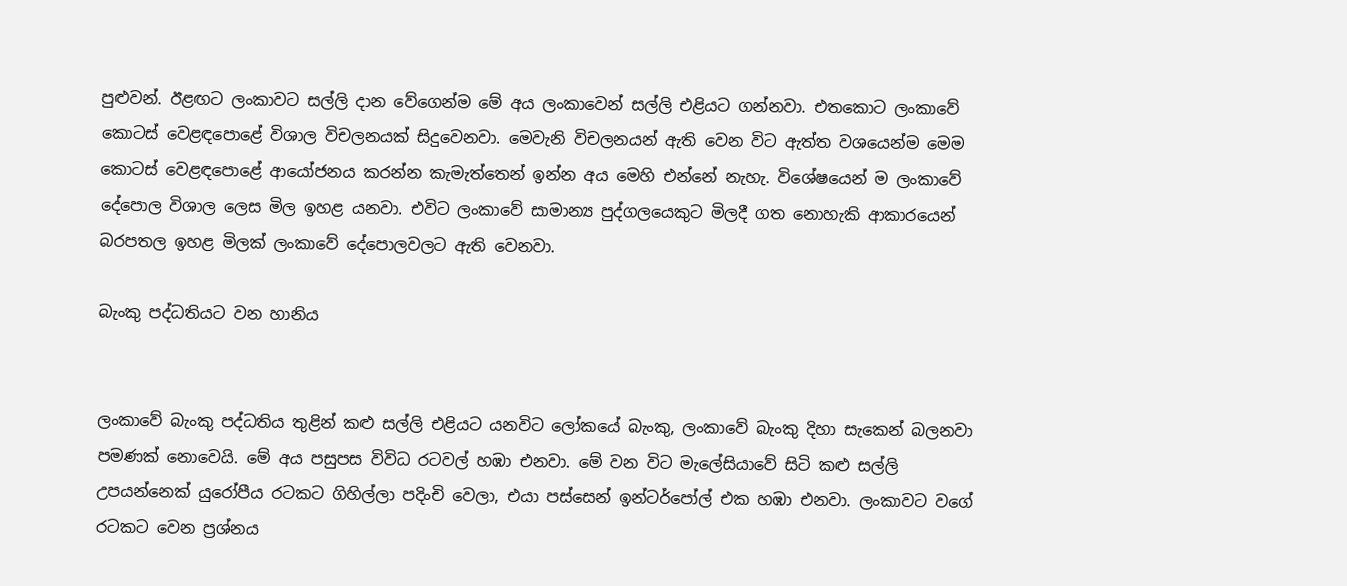පුළුවන්. ඊළඟට ලංකාවට සල්ලි දාන වේගෙන්ම මේ අය ලංකාවෙන් සල්ලි එළියට ගන්නවා. එතකොට ලංකාවේ කොටස් වෙළඳපොළේ විශාල විචලනයක් සිදුවෙනවා. මෙවැනි විචලනයන් ඇති වෙන විට ඇත්ත වශයෙන්ම මෙම කොටස් වෙළඳපොළේ ආයෝජනය කරන්න කැමැත්තෙන් ඉන්න අය මෙහි එන්නේ නැහැ. විශේෂයෙන් ම ලංකාවේ දේපොල විශාල ලෙස මිල ඉහළ යනවා. එවිට ලංකාවේ සාමාන්‍ය පුද්ගලයෙකුට මිලදී ගත නොහැකි ආකාරයෙන් බරපතල ඉහළ මිලක් ලංකාවේ දේපොලවලට ඇති වෙනවා.

බැංකු පද්ධතියට වන හානිය


ලංකාවේ බැංකු පද්ධතිය තුළින් කළු සල්ලි එළියට යනවිට ලෝකයේ බැංකු, ලංකාවේ බැංකු දිහා සැකෙන් බලනවා පමණක් නොවෙයි. මේ අය පසුපස විවිධ රටවල් හඹා එනවා. මේ වන විට මැලේසියාවේ සිටි කළු සල්ලි උපයන්නෙක් යුරෝපීය රටකට ගිහිල්ලා පදිංචි වෙලා, එයා පස්සෙන් ඉන්ටර්පෝල් එක හඹා එනවා. ලංකාවට වගේ රටකට වෙන ප්‍රශ්නය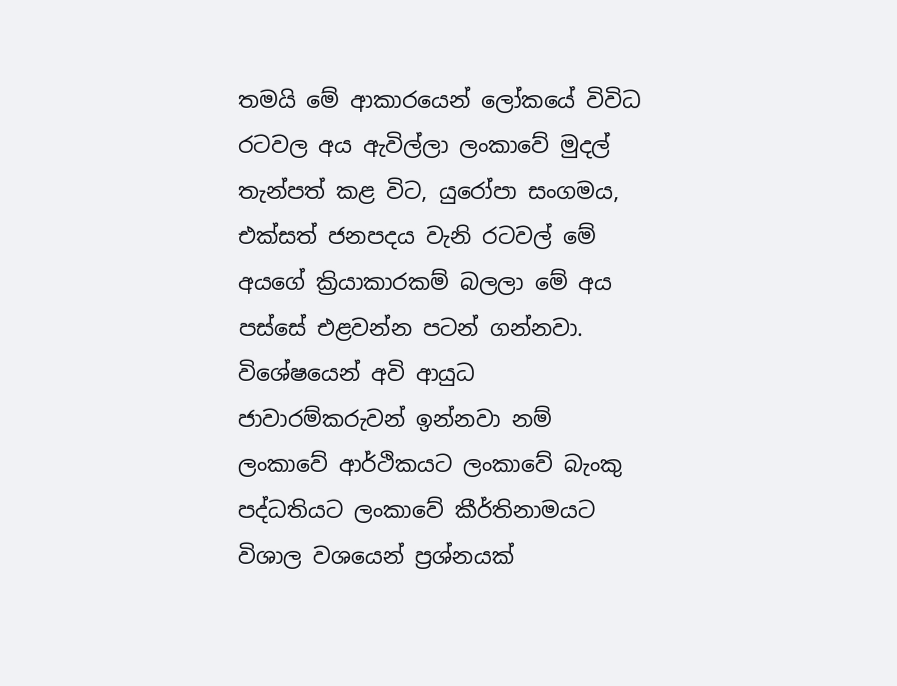තමයි මේ ආකාරයෙන් ලෝකයේ විවිධ රටවල අය ඇවිල්ලා ලංකාවේ මුදල් තැන්පත් කළ විට, යුරෝපා සංගමය, එක්සත් ජනපදය වැනි රටවල් මේ අයගේ ක්‍රියාකාරකම් බලලා මේ අය පස්සේ එළවන්න පටන් ගන්නවා. විශේෂයෙන් අවි ආයුධ ජාවාරම්කරුවන් ඉන්නවා නම් ලංකාවේ ආර්ථිකයට ලංකාවේ බැංකු පද්ධතියට ලංකාවේ කීර්තිනාමයට විශාල වශයෙන් ප්‍රශ්නයක්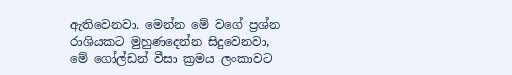ඇතිවෙනවා. මෙන්න මේ වගේ ප්‍රශ්න රාශියකට මුහුණදෙන්න සිදුවෙනවා, මේ ගෝල්ඩන් වීසා ක්‍රමය ලංකාවට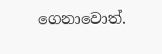ගෙනාවොත්.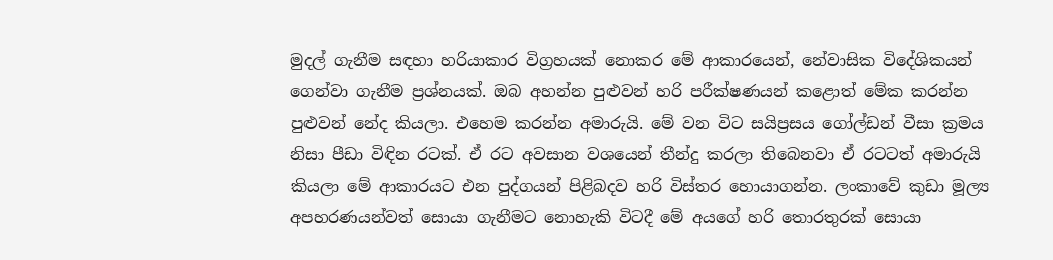මුදල් ගැනීම සඳහා හරියාකාර විග්‍රහයක් නොකර මේ ආකාරයෙන්, නේවාසික විදේශිකයන් ගෙන්වා ගැනීම ප්‍රශ්නයක්. ඔබ අහන්න පුළුවන් හරි පරීක්ෂණයන් කළොත් මේක කරන්න පුළුවන් නේද කියලා. එහෙම කරන්න අමාරුයි. මේ වන විට සයිප්‍රසය ගෝල්ඩන් වීසා ක්‍රමය නිසා පීඩා විඳින රටක්. ඒ රට අවසාන වශයෙන් තීන්දු කරලා තිබෙනවා ඒ රටටත් අමාරුයි කියලා මේ ආකාරයට එන පුද්ගයන් පිළිබදව හරි විස්තර හොයාගන්න. ලංකාවේ කුඩා මූල්‍ය අපහරණයන්වත් සොයා ගැනීමට නොහැකි විටදී මේ අයගේ හරි තොරතුරක් සොයා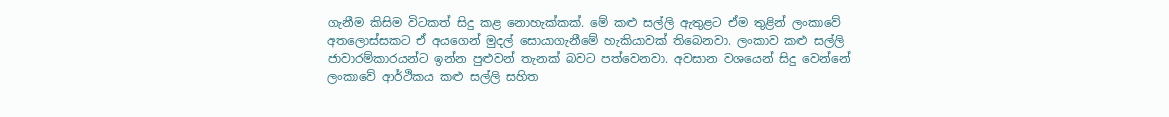ගැනීම කිසිම විටකත් සිදු කළ නොහැක්කක්. මේ කළු සල්ලි ඇතුළට ඒම තුළින් ලංකාවේ අතලොස්සකට ඒ අයගෙන් මුදල් සොයාගැනීමේ හැකියාවක් තිබෙනවා. ලංකාව කළු සල්ලි ජාවාරම්කාරයන්ට ඉන්න පුළුවන් තැනක් බවට පත්වෙනවා. අවසාන වශයෙන් සිදු වෙන්නේ ලංකාවේ ආර්ථිකය කළු සල්ලි සහිත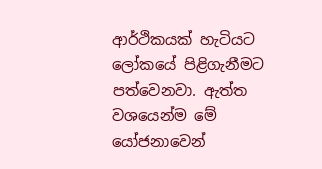ආර්ථිකයක් හැටියට ලෝකයේ පිළිගැනීමට පත්වෙනවා. ඇත්ත වශයෙන්ම මේ යෝජනාවෙන්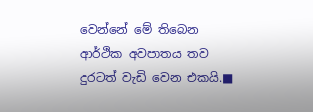වෙන්නේ මේ තිබෙන ආර්ථික අවපාතය තව දුරටත් වැඩි වෙන එකයි.■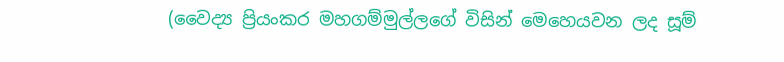(වෛද්‍ය ප්‍රියංකර මහගම්මුල්ලගේ විසින් මෙහෙයවන ලද සූම්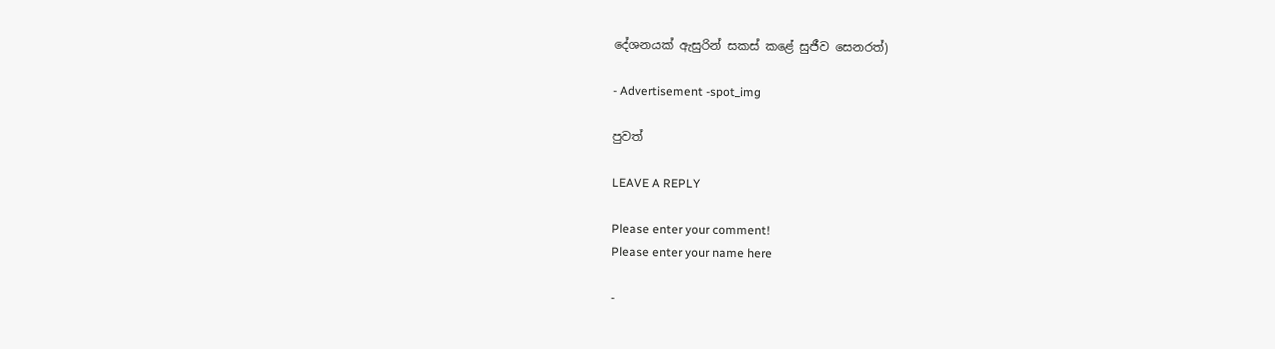දේශනයක් ඇසුරින් සකස් කළේ සුජීව සෙනරත්)

- Advertisement -spot_img

පුවත්

LEAVE A REPLY

Please enter your comment!
Please enter your name here

-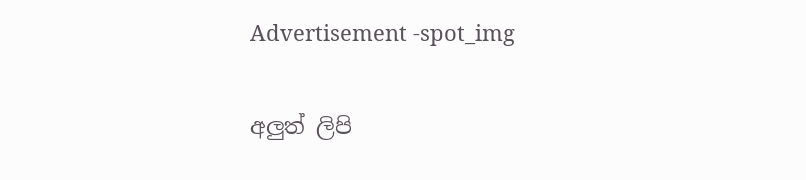Advertisement -spot_img

අලුත් ලිපි